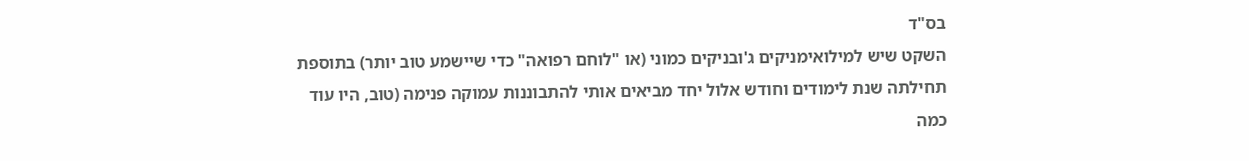בס"ד
השקט שיש למילואימניקים ג'ובניקים כמוני (או "לוחם רפואה" כדי שיישמע טוב יותר) בתוספת תחילתה שנת לימודים וחודש אלול יחד מביאים אותי להתבוננות עמוקה פנימה (טוב, היו עוד כמה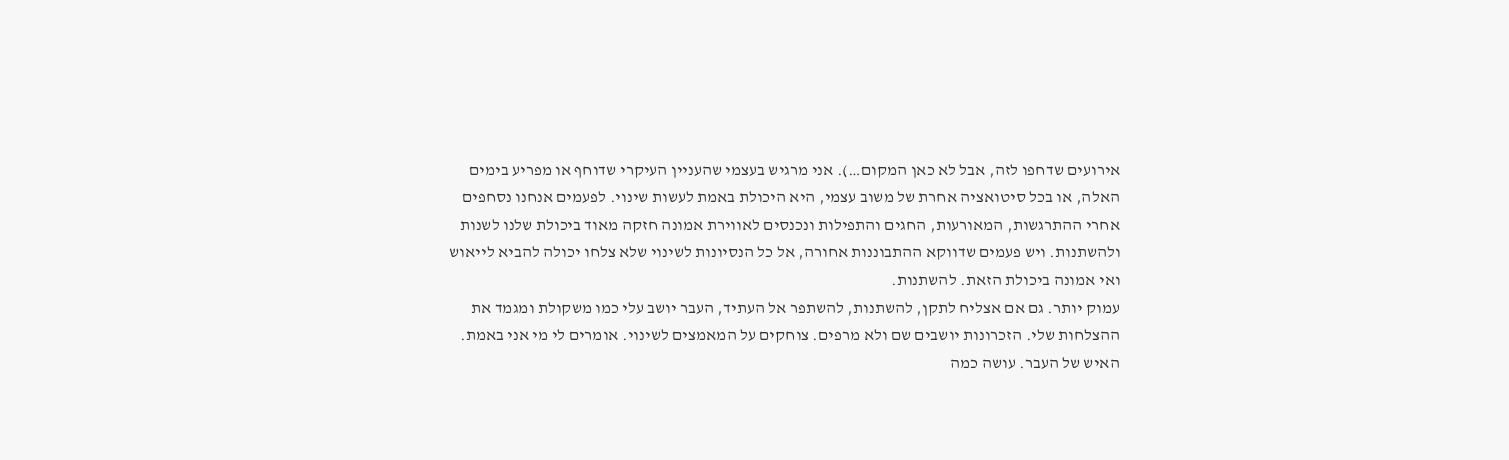אירועים שדחפו לזה, אבל לא כאן המקום…). אני מרגיש בעצמי שהעניין העיקרי שדוחף או מפריע בימים האלה, או בכל סיטואציה אחרת של משוב עצמי, היא היכולת באמת לעשות שינוי. לפעמים אנחנו נסחפים אחרי ההתרגשות, המאורעות, החגים והתפילות ונכנסים לאווירת אמונה חזקה מאוד ביכולת שלנו לשנות ולהשתנות. ויש פעמים שדווקא ההתבוננות אחורה, אל כל הנסיונות לשינוי שלא צלחו יכולה להביא לייאוש ואי אמונה ביכולת הזאת. להשתנות.
עמוק יותר. גם אם אצליח לתקן, להשתנות, להשתפר אל העתיד, העבר יושב עלי כמו משקולת ומגמד את ההצלחות שלי. הזכרונות יושבים שם ולא מרפים. צוחקים על המאמצים לשינוי. אומרים לי מי אני באמת. האיש של העבר. עושה כמה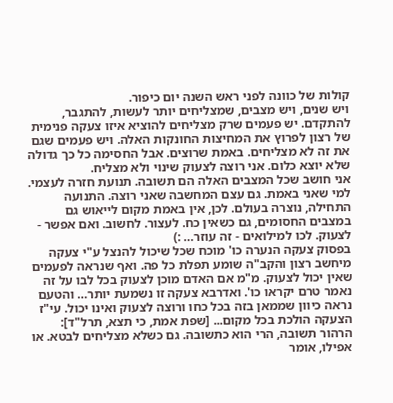קולות של כוונה לפני ראש השנה יום כיפור.
ויש שנים, ויש מצבים, שמצליחים יותר לעשות, להתגבר, להתקדם. יש פעמים שרק מצליחים להוציא איזו צעקה פנימית של רצון לפרוץ את המחיצות החונקות האלה. ויש פעמים שגם את זה לא מצליחים. באמת שרוצים. אבל החסימה כל כך גדולה שלא יוצא כלום. אני רוצה לצעוק שינוי ולא מצליח.
אני חושב שכל המצבים האלה הם תשובה. תנועת חזרה לעצמי. למי שאני באמת. גם עצם המחשבה שאני רוצה. התנועה התחילה, נוצרה בעולם. לכן, אין באמת מקום לייאוש גם במצבים החסומים, גם כשאין כח. לעצור. לחשוב. ואם אפשר - לצעוק. לכו למילואים - זה עוזר… :)
בפסוק צעקה הנערה כו' מוכח שכל שיכול להנצל ע"י צעקה מיחשב רצון והקב"ה שומע תפלת כל פה. ואף שנראה לפעמים שאין יכול לצעוק. מ"מ אם האדם מוכן לצעוק בכל לבו על זה נאמר טרם יקראו כו'. ואדרבא צעקה זו נשמעת יותר… והטעם נראה כיוון שממאן בזה בכל כחו ורוצה לצעוק ואינו יכול. עי"ז הצעקה הולכת בכל מקום... [שפת אמת, כי תצא, תרל"ד]:
הרהור תשובה, הרי הוא כתשובה. גם כשלא מצליחים לבטא. או אפילו, אומר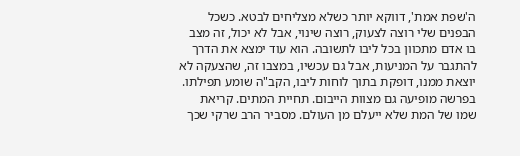ה'שפת אמת', דווקא יותר כשלא מצליחים לבטא. כשכל הבפנים שלי רוצה לצעוק, רוצה שינוי, אבל לא יכול, זה מצב בו אדם מתכוון בכל ליבו לתשובה. הוא עוד ימצא את הדרך להתגבר על המניעות, אבל גם עכשיו, במצבו זה, שהצעקה לא יוצאת ממנו, דופקת בתוך לוחות ליבו, הקב"ה שומע תפילתו.
בפרשה מופיעה גם מצוות הייבום. תחיית המתים. קריאת שמו של המת שלא ייעלם מן העולם. מסביר הרב שרקי שכך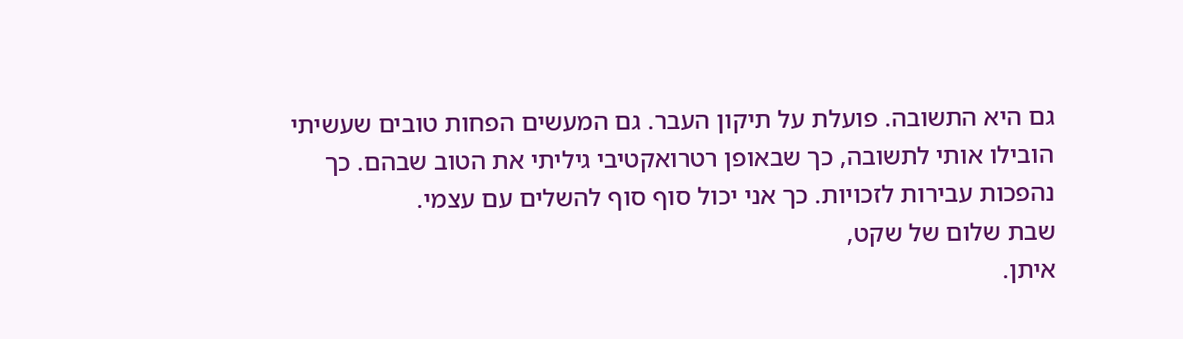גם היא התשובה. פועלת על תיקון העבר. גם המעשים הפחות טובים שעשיתי הובילו אותי לתשובה, כך שבאופן רטרואקטיבי גיליתי את הטוב שבהם. כך נהפכות עבירות לזכויות. כך אני יכול סוף סוף להשלים עם עצמי.
שבת שלום של שקט,
איתן.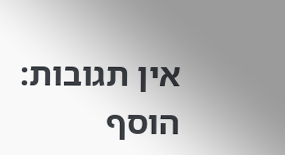אין תגובות:
הוסף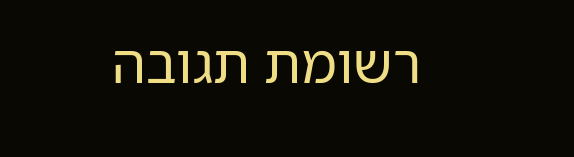רשומת תגובה